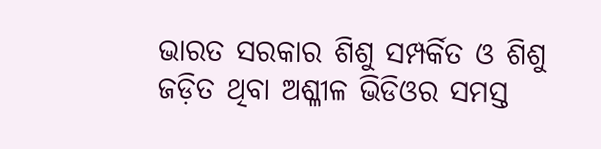ଭାରତ ସରକାର ଶିଶୁ ସମ୍ପର୍କିତ ଓ ଶିଶୁ ଜଡ଼ିତ ଥିବା ଅଶ୍ଳୀଳ ଭିଡିଓର ସମସ୍ତ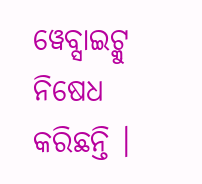ୱେବ୍ସାଇଟ୍କୁ ନିଷେଧ କରିଛନ୍ତି ।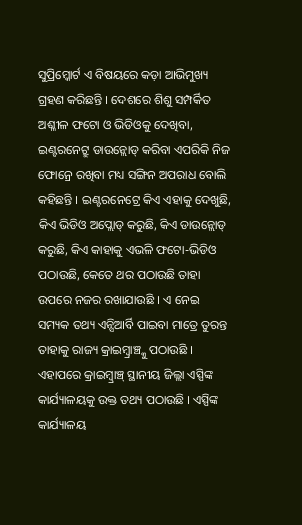ସୁପ୍ରିମ୍କୋର୍ଟ ଏ ବିଷୟରେ କଡ଼ା ଆଭିମୁଖ୍ୟ ଗ୍ରହଣ କରିଛନ୍ତି । ଦେଶରେ ଶିଶୁ ସମ୍ପର୍କିତ ଅଶ୍ଳୀଳ ଫଟୋ ଓ ଭିଡିଓକୁ ଦେଖିବା, ଇଣ୍ଟରନେଟ୍ରୁ ଡାଉନ୍ଲୋଡ୍ କରିବା ଏପରିକି ନିଜ ଫୋନ୍ରେ ରଖିବା ମଧ୍ୟ ସଙ୍ଗିନ ଅପରାଧ ବୋଲି କହିଛନ୍ତି । ଇଣ୍ଟରନେଟ୍ରେ କିଏ ଏହାକୁ ଦେଖୁଛି, କିଏ ଭିଡିଓ ଅପ୍ଲୋଡ୍ କରୁଛି, କିଏ ଡାଉନ୍ଲୋଡ୍ କରୁଛି, କିଏ କାହାକୁ ଏଭଳି ଫଟୋ-ଭିଡିଓ ପଠାଉଛି, କେତେ ଥର ପଠାଉଛି ତାହା ଉପରେ ନଜର ରଖାଯାଉଛି । ଏ ନେଇ ସମ୍ୟକ ତଥ୍ୟ ଏନ୍ସିଆର୍ବି ପାଇବା ମାତ୍ରେ ତୁରନ୍ତ ତାହାକୁ ରାଜ୍ୟ କ୍ରାଇମ୍ବ୍ରାଞ୍ଚ୍କୁ ପଠାଉଛି । ଏହାପରେ କ୍ରାଇମ୍ବ୍ରାଞ୍ଚ୍ ସ୍ଥାନୀୟ ଜିଲ୍ଲା ଏସ୍ପିଙ୍କ କାର୍ଯ୍ୟାଳୟକୁ ଉକ୍ତ ତଥ୍ୟ ପଠାଉଛି । ଏସ୍ପିଙ୍କ କାର୍ଯ୍ୟାଳୟ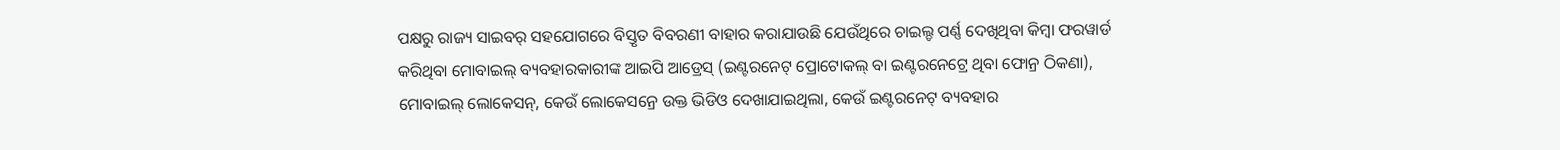ପକ୍ଷରୁ ରାଜ୍ୟ ସାଇବର୍ ସହଯୋଗରେ ବିସ୍ତୃତ ବିବରଣୀ ବାହାର କରାଯାଉଛି ଯେଉଁଥିରେ ଚାଇଲ୍ଡ ପର୍ଣ୍ଣ ଦେଖିଥିବା କିମ୍ବା ଫରୱାର୍ଡ କରିଥିବା ମୋବାଇଲ୍ ବ୍ୟବହାରକାରୀଙ୍କ ଆଇପି ଆଡ୍ରେସ୍ (ଇଣ୍ଟରନେଟ୍ ପ୍ରୋଟୋକଲ୍ ବା ଇଣ୍ଟରନେଟ୍ରେ ଥିବା ଫୋନ୍ର ଠିକଣା), ମୋବାଇଲ୍ ଲୋକେସନ୍, କେଉଁ ଲୋକେସନ୍ରେ ଉକ୍ତ ଭିଡିଓ ଦେଖାଯାଇଥିଲା, କେଉଁ ଇଣ୍ଟରନେଟ୍ ବ୍ୟବହାର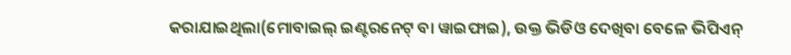କରାଯାଇଥିଲା(ମୋବାଇଲ୍ ଇଣ୍ଟରନେଟ୍ ବା ୱାଇଫାଇ), ଉକ୍ତ ଭିଡିଓ ଦେଖିବା ବେଳେ ଭିପିଏନ୍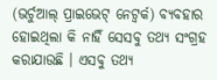(ଭର୍ଚୁଆଲ୍ ପ୍ରାଇଭେଟ୍ ନେଟ୍ୱର୍କ) ବ୍ୟବହାର ହୋଇଥିଲା କି ନାହିଁ ସେସବୁ ତଥ୍ୟ ସଂଗ୍ରହ କରାଯାଉଛି । ଏସବୁ ତଥ୍ୟ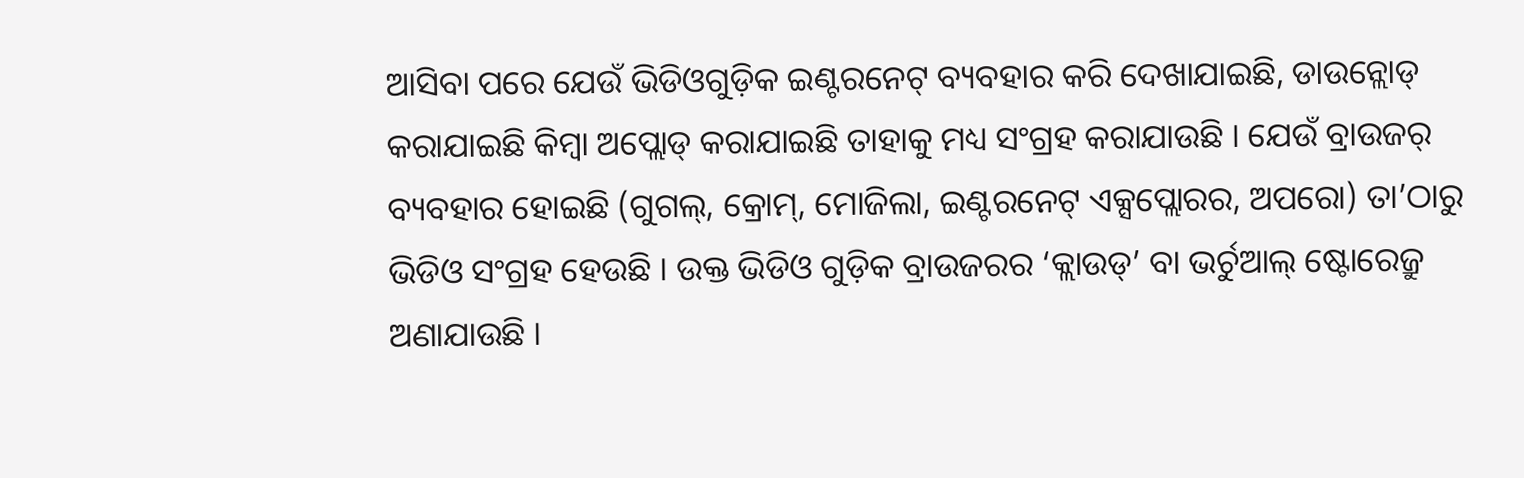ଆସିବା ପରେ ଯେଉଁ ଭିଡିଓଗୁଡ଼ିକ ଇଣ୍ଟରନେଟ୍ ବ୍ୟବହାର କରି ଦେଖାଯାଇଛି, ଡାଉନ୍ଲୋଡ୍ କରାଯାଇଛି କିମ୍ବା ଅପ୍ଲୋଡ୍ କରାଯାଇଛି ତାହାକୁ ମଧ୍ୟ ସଂଗ୍ରହ କରାଯାଉଛି । ଯେଉଁ ବ୍ରାଉଜର୍ ବ୍ୟବହାର ହୋଇଛି (ଗୁଗଲ୍, କ୍ରୋମ୍, ମୋଜିଲା, ଇଣ୍ଟରନେଟ୍ ଏକ୍ସପ୍ଲୋରର, ଅପରୋ) ତା’ଠାରୁ ଭିଡିଓ ସଂଗ୍ରହ ହେଉଛି । ଉକ୍ତ ଭିଡିଓ ଗୁଡ଼ିକ ବ୍ରାଉଜରର ‘କ୍ଲାଉଡ୍’ ବା ଭର୍ଚୁଆଲ୍ ଷ୍ଟୋରେଜ୍ରୁ ଅଣାଯାଉଛି ।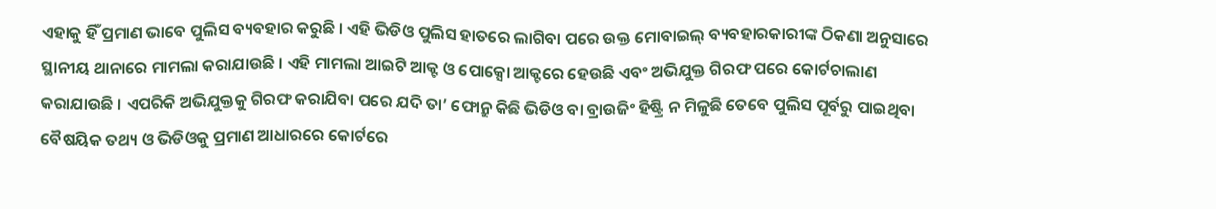ଏହାକୁ ହିଁ ପ୍ରମାଣ ଭାବେ ପୁଲିସ ବ୍ୟବହାର କରୁଛି । ଏହି ଭିଡିଓ ପୁଲିସ ହାତରେ ଲାଗିବା ପରେ ଉକ୍ତ ମୋବାଇଲ୍ ବ୍ୟବହାରକାରୀଙ୍କ ଠିକଣା ଅନୁସାରେ ସ୍ଥାନୀୟ ଥାନାରେ ମାମଲା କରାଯାଉଛି । ଏହି ମାମଲା ଆଇଟି ଆକ୍ଟ ଓ ପୋକ୍ସୋ ଆକ୍ଟରେ ହେଉଛି ଏବଂ ଅଭିଯୁକ୍ତ ଗିରଫ ପରେ କୋର୍ଟଚାଲାଣ କରାଯାଉଛି । ଏପରିକି ଅଭିଯୁକ୍ତକୁ ଗିରଫ କରାଯିବା ପରେ ଯଦି ତା’ ଫୋନ୍ରୁ କିଛି ଭିଡିଓ ବା ବ୍ରାଉଜିଂ ହିଷ୍ଟ୍ରି ନ ମିଳୁଛି ତେବେ ପୁଲିସ ପୂର୍ବରୁ ପାଇଥିବା ବୈଷୟିକ ତଥ୍ୟ ଓ ଭିଡିଓକୁ ପ୍ରମାଣ ଆଧାରରେ କୋର୍ଟରେ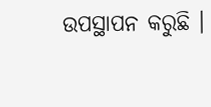ଉପସ୍ଥାପନ କରୁଛି ।